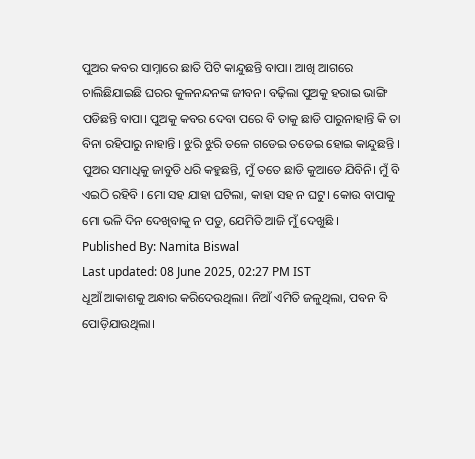ପୁଅର କବର ସାମ୍ନାରେ ଛାତି ପିଟି କାନ୍ଦୁଛନ୍ତି ବାପା। ଆଖି ଆଗରେ ଚାଲିଛିଯାଇଛି ଘରର କୁଳନନ୍ଦନଙ୍କ ଜୀବନ। ବଢ଼ିଲା ପୁଅକୁ ହରାଇ ଭାଙ୍ଗି ପଡିଛନ୍ତି ବାପା। ପୁଅକୁ କବର ଦେବା ପରେ ବି ତାକୁ ଛାଡି ପାରୁନାହାନ୍ତି କି ତା ବିନା ରହିପାରୁ ନାହାନ୍ତି । ଝୁରି ଝୁରି ତଳେ ଗଡେଇ ତଡେଇ ହୋଇ କାନ୍ଦୁଛନ୍ତି । ପୁଅର ସମାଧିକୁ ଜାବୁଡି ଧରି କହୁଛନ୍ତି, ମୁଁ ତତେ ଛାଡି କୁଆଡେ ଯିବିନି। ମୁଁ ବି ଏଇଠି ରହିବି । ମୋ ସହ ଯାହା ଘଟିଲା, କାହା ସହ ନ ଘଟୁ। କୋଉ ବାପାକୁ ମୋ ଭଳି ଦିନ ଦେଖିବାକୁ ନ ପଡୁ, ଯେମିତି ଆଜି ମୁଁ ଦେଖୁଛି ।
Published By: Namita Biswal
Last updated: 08 June 2025, 02:27 PM IST
ଧୂଆଁ ଆକାଶକୁ ଅନ୍ଧାର କରିଦେଉଥିଲା। ନିଆଁ ଏମିତି ଜଳୁଥିଲା, ପବନ ବି ପୋଡ଼ିଯାଉଥିଲା।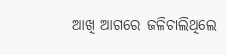ଆଖି ଆଗରେ ଜଳିଚାଲିଥିଲେ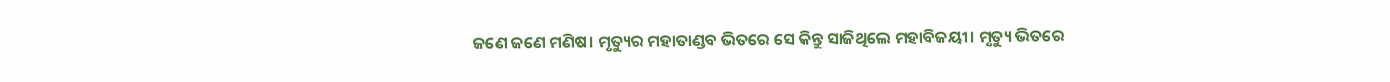ଜଣେ ଜଣେ ମଣିଷ। ମୃତ୍ୟୁର ମହାତାଣ୍ଡବ ଭିତରେ ସେ କିନ୍ତୁ ସାଜିଥିଲେ ମହାବିଜୟୀ। ମୃତ୍ୟୁ ଭିତରେ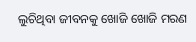ଲୁଚିଥିବା ଜୀବନକୁ ଖୋଜି ଖୋଜି ମରଣ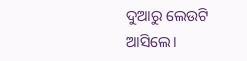ଦୁଆରୁ ଲେଉଟି ଆସିଲେ।